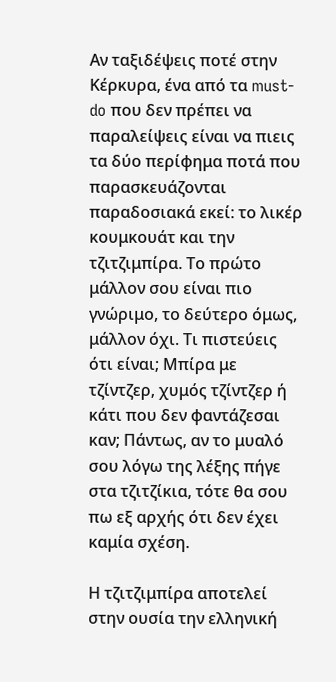Αν ταξιδέψεις ποτέ στην Κέρκυρα, ένα από τα must-do που δεν πρέπει να παραλείψεις είναι να πιεις τα δύο περίφημα ποτά που παρασκευάζονται παραδοσιακά εκεί: το λικέρ κουμκουάτ και την τζιτζιμπίρα. Το πρώτο μάλλον σου είναι πιο γνώριμο, το δεύτερο όμως, μάλλον όχι. Τι πιστεύεις ότι είναι; Μπίρα με τζίντζερ, χυμός τζίντζερ ή κάτι που δεν φαντάζεσαι καν; Πάντως, αν το μυαλό σου λόγω της λέξης πήγε στα τζιτζίκια, τότε θα σου πω εξ αρχής ότι δεν έχει καμία σχέση.

Η τζιτζιμπίρα αποτελεί στην ουσία την ελληνική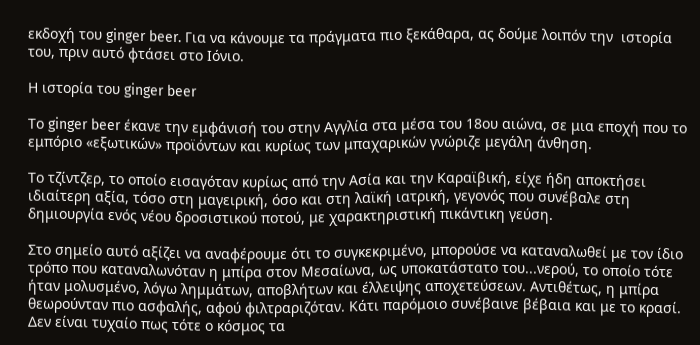εκδοχή του ginger beer. Για να κάνουμε τα πράγματα πιο ξεκάθαρα, ας δούμε λοιπόν την  ιστορία του, πριν αυτό φτάσει στο Ιόνιο.

Η ιστορία του ginger beer

Το ginger beer έκανε την εμφάνισή του στην Αγγλία στα μέσα του 18ου αιώνα, σε μια εποχή που το εμπόριο «εξωτικών» προϊόντων και κυρίως των μπαχαρικών γνώριζε μεγάλη άνθηση.

Το τζίντζερ, το οποίο εισαγόταν κυρίως από την Ασία και την Καραϊβική, είχε ήδη αποκτήσει ιδιαίτερη αξία, τόσο στη μαγειρική, όσο και στη λαϊκή ιατρική, γεγονός που συνέβαλε στη δημιουργία ενός νέου δροσιστικού ποτού, με χαρακτηριστική πικάντικη γεύση.

Στο σημείο αυτό αξίζει να αναφέρουμε ότι το συγκεκριμένο, μπορούσε να καταναλωθεί με τον ίδιο τρόπο που καταναλωνόταν η μπίρα στον Μεσαίωνα, ως υποκατάστατο του...νερού, το οποίο τότε ήταν μολυσμένο, λόγω λημμάτων, αποβλήτων και έλλειψης αποχετεύσεων. Αντιθέτως, η μπίρα θεωρούνταν πιο ασφαλής, αφού φιλτραριζόταν. Κάτι παρόμοιο συνέβαινε βέβαια και με το κρασί. Δεν είναι τυχαίο πως τότε ο κόσμος τα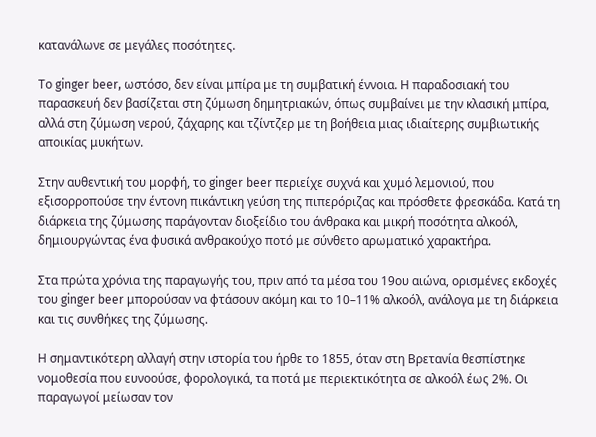κατανάλωνε σε μεγάλες ποσότητες.

Το ginger beer, ωστόσο, δεν είναι μπίρα με τη συμβατική έννοια. Η παραδοσιακή του παρασκευή δεν βασίζεται στη ζύμωση δημητριακών, όπως συμβαίνει με την κλασική μπίρα, αλλά στη ζύμωση νερού, ζάχαρης και τζίντζερ με τη βοήθεια μιας ιδιαίτερης συμβιωτικής αποικίας μυκήτων.

Στην αυθεντική του μορφή, το ginger beer περιείχε συχνά και χυμό λεμονιού, που εξισορροπούσε την έντονη πικάντικη γεύση της πιπερόριζας και πρόσθετε φρεσκάδα. Κατά τη διάρκεια της ζύμωσης παράγονταν διοξείδιο του άνθρακα και μικρή ποσότητα αλκοόλ, δημιουργώντας ένα φυσικά ανθρακούχο ποτό με σύνθετο αρωματικό χαρακτήρα.

Στα πρώτα χρόνια της παραγωγής του, πριν από τα μέσα του 19ου αιώνα, ορισμένες εκδοχές του ginger beer μπορούσαν να φτάσουν ακόμη και το 10–11% αλκοόλ, ανάλογα με τη διάρκεια και τις συνθήκες της ζύμωσης.

Η σημαντικότερη αλλαγή στην ιστορία του ήρθε το 1855, όταν στη Βρετανία θεσπίστηκε νομοθεσία που ευνοούσε, φορολογικά, τα ποτά με περιεκτικότητα σε αλκοόλ έως 2%. Οι παραγωγοί μείωσαν τον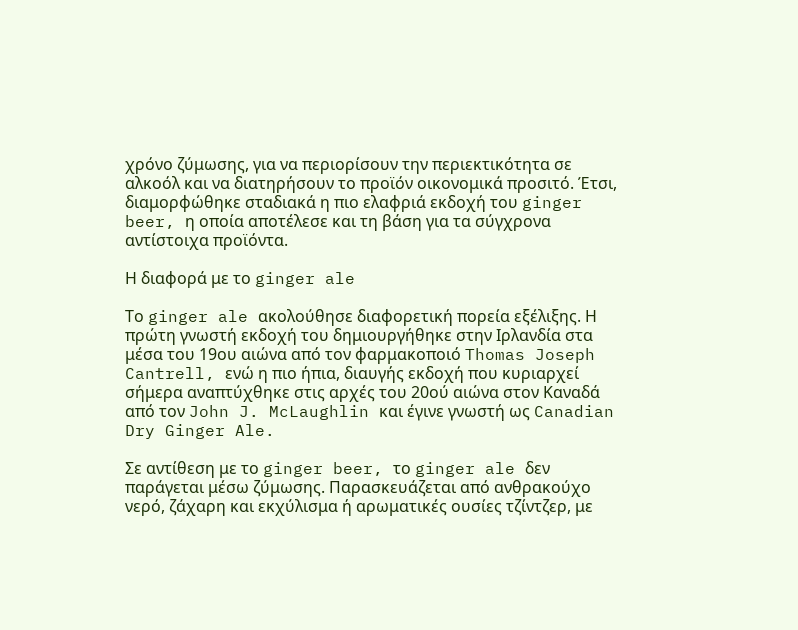χρόνο ζύμωσης, για να περιορίσουν την περιεκτικότητα σε αλκοόλ και να διατηρήσουν το προϊόν οικονομικά προσιτό. Έτσι, διαμορφώθηκε σταδιακά η πιο ελαφριά εκδοχή του ginger beer, η οποία αποτέλεσε και τη βάση για τα σύγχρονα αντίστοιχα προϊόντα.

Η διαφορά με το ginger ale

Το ginger ale ακολούθησε διαφορετική πορεία εξέλιξης. Η πρώτη γνωστή εκδοχή του δημιουργήθηκε στην Ιρλανδία στα μέσα του 19ου αιώνα από τον φαρμακοποιό Thomas Joseph Cantrell, ενώ η πιο ήπια, διαυγής εκδοχή που κυριαρχεί σήμερα αναπτύχθηκε στις αρχές του 20ού αιώνα στον Καναδά από τον John J. McLaughlin και έγινε γνωστή ως Canadian Dry Ginger Ale.

Σε αντίθεση με το ginger beer, το ginger ale δεν παράγεται μέσω ζύμωσης. Παρασκευάζεται από ανθρακούχο νερό, ζάχαρη και εκχύλισμα ή αρωματικές ουσίες τζίντζερ, με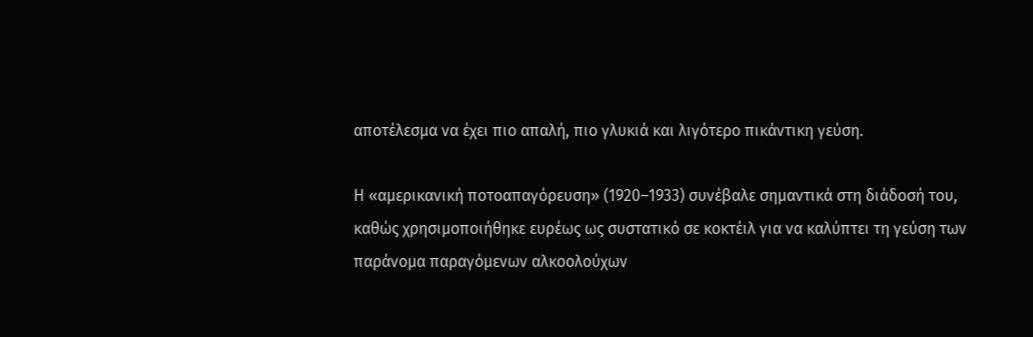αποτέλεσμα να έχει πιο απαλή, πιο γλυκιά και λιγότερο πικάντικη γεύση.

Η «αμερικανική ποτοαπαγόρευση» (1920–1933) συνέβαλε σημαντικά στη διάδοσή του, καθώς χρησιμοποιήθηκε ευρέως ως συστατικό σε κοκτέιλ για να καλύπτει τη γεύση των παράνομα παραγόμενων αλκοολούχων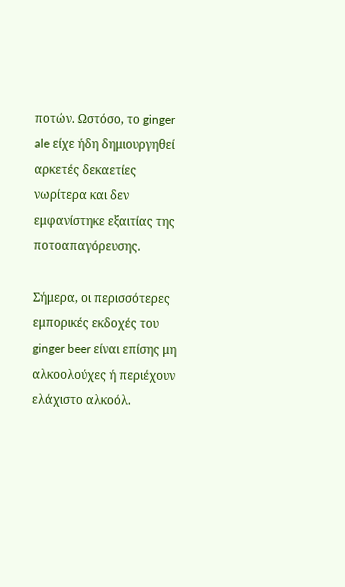ποτών. Ωστόσο, το ginger ale είχε ήδη δημιουργηθεί αρκετές δεκαετίες νωρίτερα και δεν εμφανίστηκε εξαιτίας της ποτοαπαγόρευσης.

Σήμερα, οι περισσότερες εμπορικές εκδοχές του ginger beer είναι επίσης μη αλκοολούχες ή περιέχουν ελάχιστο αλκοόλ.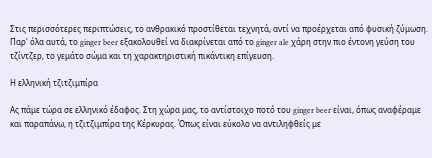Στις περισσότερες περιπτώσεις, το ανθρακικό προστίθεται τεχνητά, αντί να προέρχεται από φυσική ζύμωση. Παρ' όλα αυτά, το ginger beer εξακολουθεί να διακρίνεται από το ginger ale χάρη στην πιο έντονη γεύση του τζίντζερ, το γεμάτο σώμα και τη χαρακτηριστική πικάντικη επίγευση.

Η ελληνική τζιτζιμπίρα

Ας πάμε τώρα σε ελληνικό έδαφος. Στη χώρα μας, το αντίστοιχο ποτό του ginger beer είναι, όπως αναφέραμε και παραπάνω, η τζιτζιμπίρα της Κέρκυρας. Όπως είναι εύκολο να αντιληφθείς με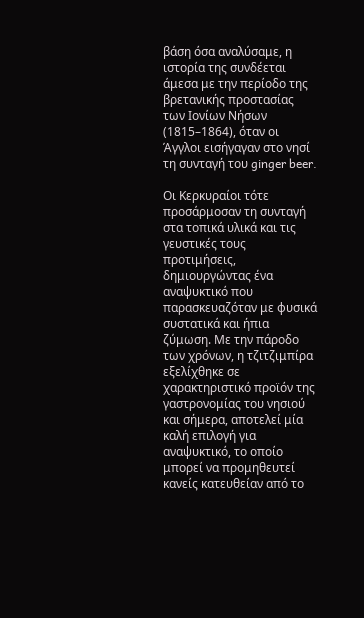βάση όσα αναλύσαμε, η ιστορία της συνδέεται άμεσα με την περίοδο της βρετανικής προστασίας των Ιονίων Νήσων (1815–1864), όταν οι Άγγλοι εισήγαγαν στο νησί τη συνταγή του ginger beer.

Οι Κερκυραίοι τότε προσάρμοσαν τη συνταγή στα τοπικά υλικά και τις γευστικές τους προτιμήσεις, δημιουργώντας ένα αναψυκτικό που παρασκευαζόταν με φυσικά συστατικά και ήπια ζύμωση. Με την πάροδο των χρόνων, η τζιτζιμπίρα εξελίχθηκε σε χαρακτηριστικό προϊόν της γαστρονομίας του νησιού και σήμερα, αποτελεί μία καλή επιλογή για αναψυκτικό, το οποίο μπορεί να προμηθευτεί κανείς κατευθείαν από το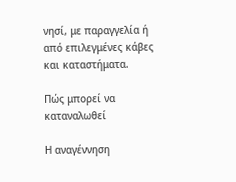νησί, με παραγγελία ή από επιλεγμένες κάβες και καταστήματα.

Πώς μπορεί να καταναλωθεί

Η αναγέννηση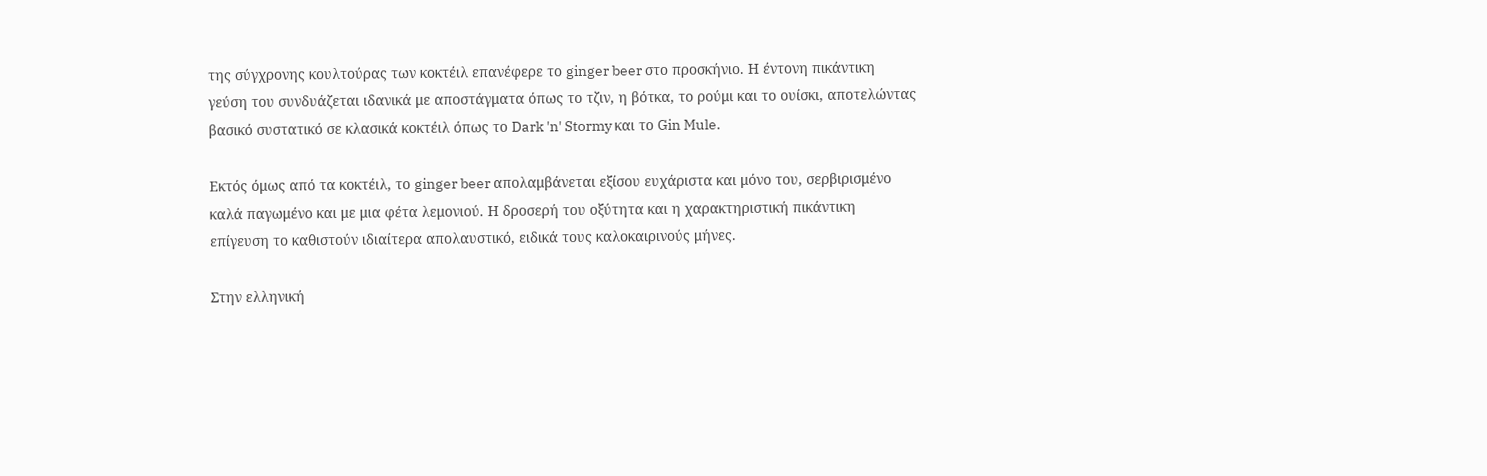της σύγχρονης κουλτούρας των κοκτέιλ επανέφερε το ginger beer στο προσκήνιο. Η έντονη πικάντικη γεύση του συνδυάζεται ιδανικά με αποστάγματα όπως το τζιν, η βότκα, το ρούμι και το ουίσκι, αποτελώντας βασικό συστατικό σε κλασικά κοκτέιλ όπως το Dark 'n' Stormy και το Gin Mule.

Εκτός όμως από τα κοκτέιλ, το ginger beer απολαμβάνεται εξίσου ευχάριστα και μόνο του, σερβιρισμένο καλά παγωμένο και με μια φέτα λεμονιού. Η δροσερή του οξύτητα και η χαρακτηριστική πικάντικη επίγευση το καθιστούν ιδιαίτερα απολαυστικό, ειδικά τους καλοκαιρινούς μήνες.

Στην ελληνική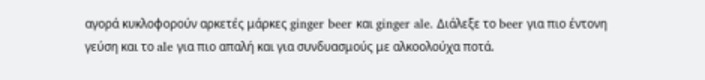αγορά κυκλοφορούν αρκετές μάρκες ginger beer και ginger ale. Διάλεξε το beer για πιο έντονη γεύση και το ale για πιο απαλή και για συνδυασμούς με αλκοολούχα ποτά.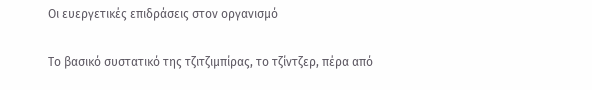Οι ευεργετικές επιδράσεις στον οργανισμό

Το βασικό συστατικό της τζιτζιμπίρας, το τζίντζερ, πέρα από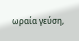ωραία γεύση,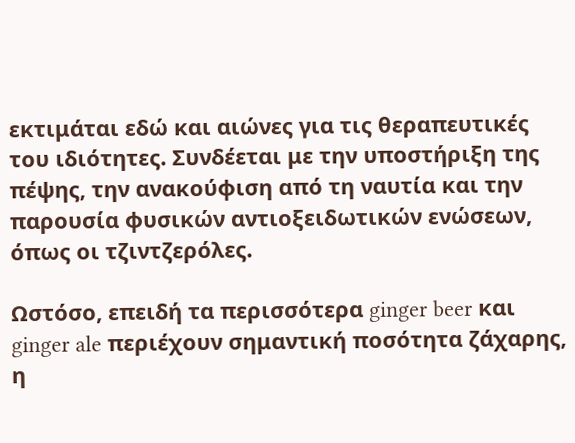εκτιμάται εδώ και αιώνες για τις θεραπευτικές του ιδιότητες. Συνδέεται με την υποστήριξη της πέψης, την ανακούφιση από τη ναυτία και την παρουσία φυσικών αντιοξειδωτικών ενώσεων, όπως οι τζιντζερόλες.

Ωστόσο, επειδή τα περισσότερα ginger beer και ginger ale περιέχουν σημαντική ποσότητα ζάχαρης, η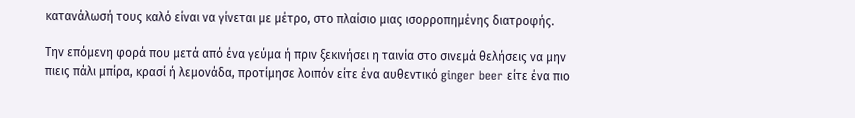κατανάλωσή τους καλό είναι να γίνεται με μέτρο, στο πλαίσιο μιας ισορροπημένης διατροφής.

Την επόμενη φορά που μετά από ένα γεύμα ή πριν ξεκινήσει η ταινία στο σινεμά θελήσεις να μην πιεις πάλι μπίρα, κρασί ή λεμονάδα, προτίμησε λοιπόν είτε ένα αυθεντικό ginger beer είτε ένα πιο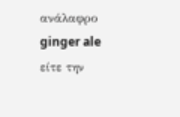ανάλαφρο ginger ale είτε την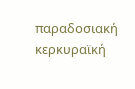παραδοσιακή κερκυραϊκή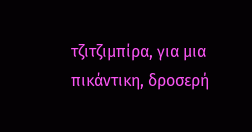τζιτζιμπίρα, για μια πικάντικη, δροσερή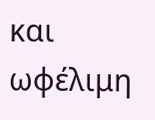και ωφέλιμη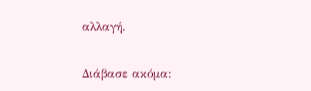αλλαγή.

Διάβασε ακόμα: